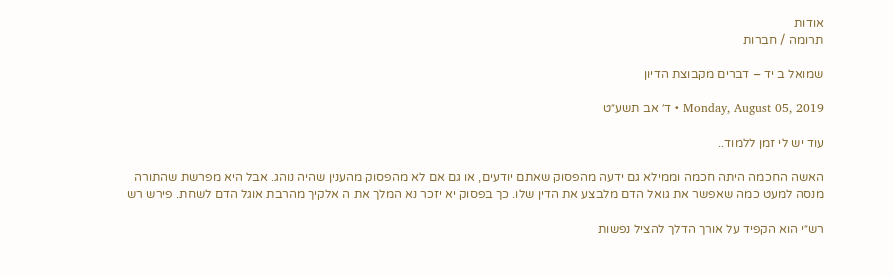אודות
תרומה / חברות

שמואל ב יד – דברים מקבוצת הדיון

Monday, August 05, 2019 • ד׳ אב תשע״ט

עוד יש לי זמן ללמוד..

האשה החכמה היתה חכמה וממילא גם ידעה מהפסוק שאתם יודעים, או גם אם לא מהפסוק מהענין שהיה נוהג. אבל היא מפרשת שהתורה מנסה למעט כמה שאפשר את גואל הדם מלבצע את הדין שלו. כך בפסוק יא יזכר נא המלך את ה אלקיך מהרבת אוגל הדם לשחת. פירש רש

רש״י הוא הקפיד על אורך הדלך להציל נפשות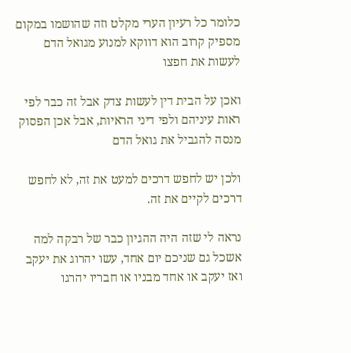כלומר כל רעיון הערי מקלט וזה שהושמו במקום מספיק קרוב הוא דווקא למנוע מגואל הדם לעשות את חפצו

ואכן על הבית דין לעשות צדק אבל זה כבר לפי ראות עיניהם ולפי דיני הראיות, אבל אכן הפסוק מנסה להגביל את גואל הדם

ולכן יש לחפש דרכים למעט את זה, לא לחפש דרכים לקיים את זה.

נראה לי שזה היה ההגיון כבר של רבקה למה אשכל גם שניכם יום אחד, עשו יהרוג את יעקב ואז יעקב או אחד מבניו או חבריו יהרגו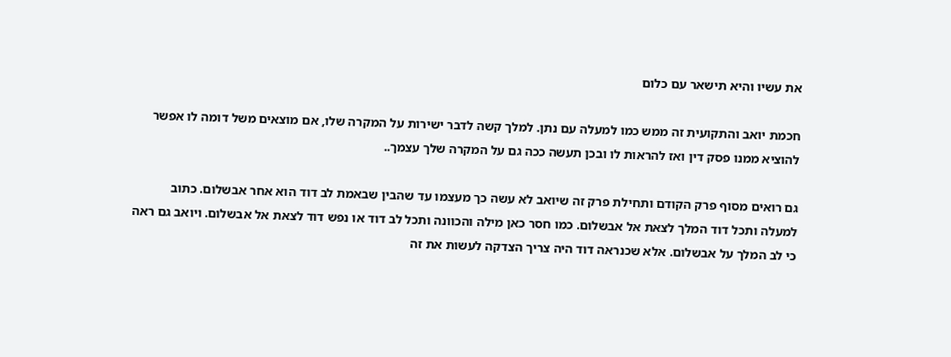את עשיו והיא תישאר עם כלום

חכמת יואב והתקועית זה ממש כמו למעלה עם נתן. למלך קשה לדבר ישירות על המקרה שלו, אם מוצאים משל דומה לו אפשר להוציא ממנו פסק דין ואז להראות לו ובכן תעשה ככה גם על המקרה שלך עצמך..

גם רואים מסוף פרק הקודם ותחילת פרק זה שיואב לא עשה כך מעצמו עד שהבין שבאמת לב דוד הוא אחר אבשלום. כתוב למעלה ותכל דוד המלך לצאת אל אבשלום. כמו חסר כאן מילה והכוונה ותכל לב דוד או נפש דוד לצאת אל אבשלום. ויואב גם ראה כי לב המלך על אבשלום. אלא שכנראה דוד היה צריך הצדקה לעשות את זה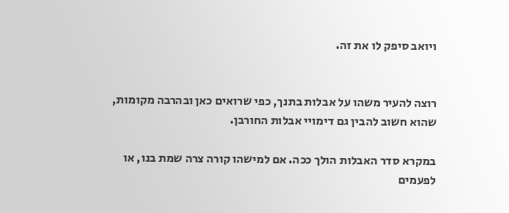ויואב סיפק לו את זה.


רוצה להעיר משהו על אבלות בתנך, כפי שרואים כאן ובהרבה מקומות, שהוא חשוב להבין גם דימויי אבלות החורבן.

במקרא סדר האבלות הולך ככה. אם למישהו קורה צרה שמת בנו, או לפעמים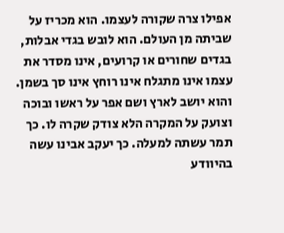אפילו צרה שקורה לעצמו. הוא מכריז על שביתה מן העולם. הוא לובש בגדי אבלות, בגדים שחורים או קרועים, אינו מסדר את עצמו אינו מתגלח אינו רוחץ אינו סך בשמן. והוא יושב לארץ ושם אפר על ראשו ובוכה וצועק על המקרה הלא צודק שקרה לו. כך תמר עשתה למעלה. כך יעקב אבינו עשה בהיוודע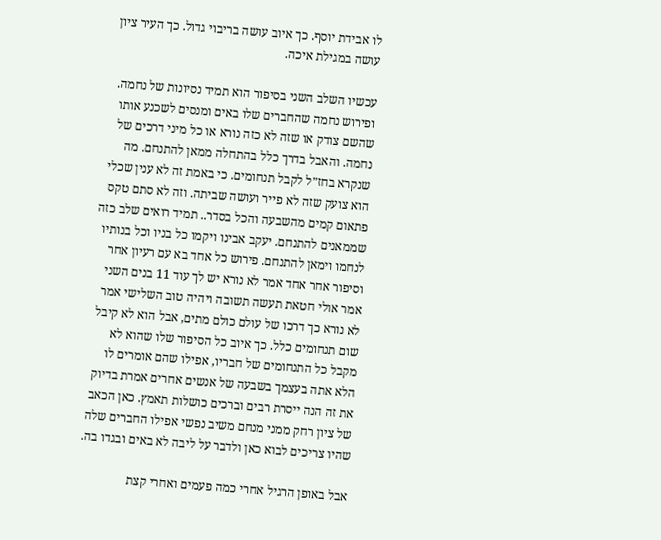לו אבידת יוסף. כך איוב עושה בריבוי גדול. כך העיר ציון עושה במגילת איכה.

עכשיו השלב השני בסיפור הוא תמיד נסיונות של נחמה. ופירוש נחמה שהחברים שלו באים ומנסים לשכנע אותו שהשם צודק או שזה לא כזה נורא או כל מיני דרכים של נחמה. והאבל בדרך כלל בהתחלה ממאן להתנחם. מה שנקרא בחז״ל לקבל תנחומים. כי באמת זה לא ענין שכלי הוא צועק שזה לא פייר ועושה שביתה. וזה לא סתם טקס פתאום קמים מהשבעה והכל בסדר.. תמיד רואים שלב כזה שממאנים להתנחם. יעקב אבינו ויקמו כל בניו וכל בנותיו לנחמו וימאן להתנחם. פירוש כל אחד בא עם רעיון אחר וסיפור אחר אחד אמר לא נורא יש לך עוד 11 בנים השני אמר אולי חטאת תעשה תשובה ויהיה טוב השלישי אמר לא נורא כך דרכו של עולם כולם מתים, אבל הוא לא קיבל שום תנחומים כלל. כך איוב כל הסיפור שלו שהוא לא מקבל כל התנחומים של חבריו, אפילו שהם אומרים לו הלא אתה בעצמך בשבעה של אנשים אחרים אמרת בדיוק את זה הנה ייסרת רבים וברכים כושלות תאמץ. כאן הכאב של ציון רחק ממני מנחם משיב נפשי אפילו החברים שלה שהיו צריכים לבוא כאן ולדבר על ליבה לא באים ובגדו בה.

אבל באופן הרגיל אחרי כמה פעמים ואחרי קצת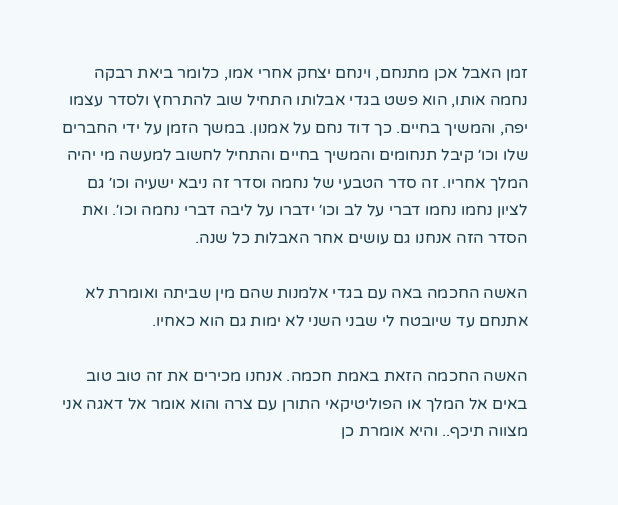זמן האבל אכן מתנחם, וינחם יצחק אחרי אמו, כלומר ביאת רבקה נחמה אותו, הוא פשט בגדי אבלותו התחיל שוב להתרחץ ולסדר עצמו יפה, והמשיך בחיים. כך דוד נחם על אמנון. במשך הזמן על ידי החברים שלו וכו׳ קיבל תנחומים והמשיך בחיים והתחיל לחשוב למעשה מי יהיה המלך אחריו. זה סדר הטבעי של נחמה וסדר זה ניבא ישעיה וכו׳ גם לציון נחמו נחמו דברי על לב וכו׳ ידברו על ליבה דברי נחמה וכו׳. ואת הסדר הזה אנחנו גם עושים אחר האבלות כל שנה.

האשה החכמה באה עם בגדי אלמנות שהם מין שביתה ואומרת לא אתנחם עד שיובטח לי שבני השני לא ימות גם הוא כאחיו.

האשה החכמה הזאת באמת חכמה. אנחנו מכירים את זה טוב טוב באים אל המלך או הפוליטיקאי התורן עם צרה והוא אומר אל דאגה אני מצווה תיכף.. והיא אומרת כן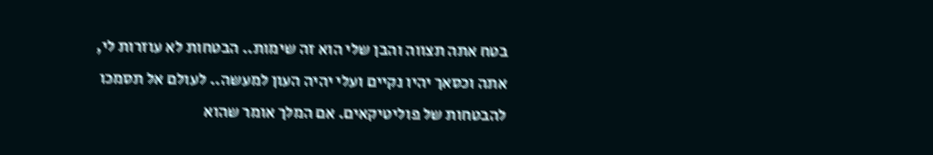בטח אתה תצווה והבן שלי הוא זה שימות.. הבטחות לא עוזרות לי, אתה וכסאך יהיו נקיים ועלי יהיה העון למעשה.. לעולם אל תסמכו להבטחות של פוליטיקאים. אם המלך אומר שהוא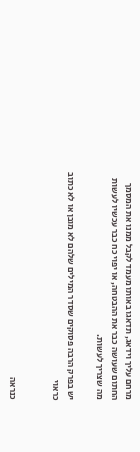מרחם עליך וידאג, תדאגו באותו מעמד לקבל ממנו את המסמך החתום שעושה כבר את ההבטחה, או יפוי כח כבר עכשיו לעשות מה שצריך לעשות.

יש בפרק הרבה פסוקים שסדר המילים שלהם לא מובן או לא כתוב כראוי


כנראה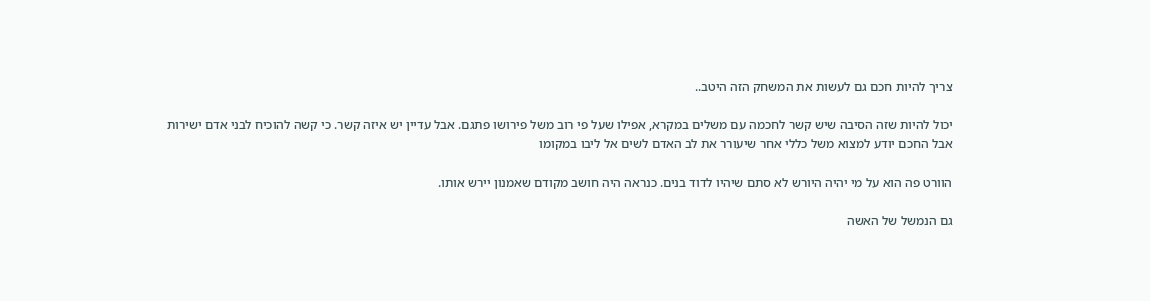צריך להיות חכם גם לעשות את המשחק הזה היטב..

יכול להיות שזה הסיבה שיש קשר לחכמה עם משלים במקרא, אפילו שעל פי רוב משל פירושו פתגם. אבל עדיין יש איזה קשר. כי קשה להוכיח לבני אדם ישירות אבל החכם יודע למצוא משל כללי אחר שיעורר את לב האדם לשים אל ליבו במקומו

הוורט פה הוא על מי יהיה היורש לא סתם שיהיו לדוד בנים. כנראה היה חושב מקודם שאמנון יירש אותו.

גם הנמשל של האשה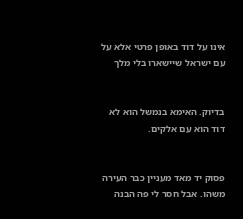אינו על דוד באופן פרטי אלא על עם ישראל שיישארו בלי מלך


בדיוק. האימא בנמשל הוא לא דוד הוא עם אלקים.


פסוק יד מאד מעניין כבר העירה משהו. אבל חסר לי פה הבנה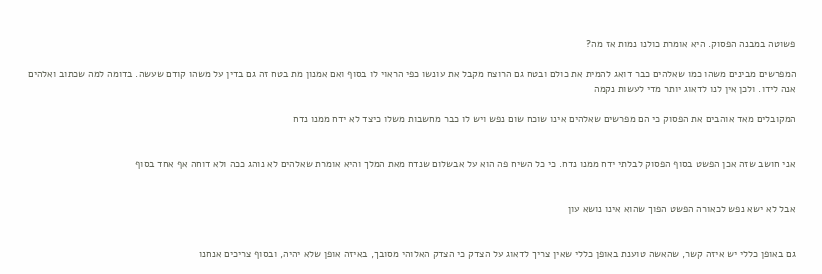פשוטה במבנה הפסוק. היא אומרת כולנו נמות אז מה?

המפרשים מבינים משהו כמו שאלהים כבר דואג להמית את כולם ובטח גם הרוצח מקבל את עונשו כפי הראוי לו בסוף ואם אמנון מת בטח זה גם בדין על משהו קודם שעשה. בדומה למה שכתוב ואלהים אנה לידו. ולכן אין לנו לדאוג יותר מדי לעשות נקמה

המקובלים מאד אוהבים את הפסוק כי הם מפרשים שאלהים אינו שוכח שום נפש ויש לו כבר מחשבות משלו כיצד לא ידח ממנו נדח


אני חושב שזה אכן הפשט בסוף הפסוק לבלתי ידח ממנו נדח. כי כל השיח פה הוא על אבשלום שנדח מאת המלך והיא אומרת שאלהים לא נוהג ככה ולא דוחה אף אחד בסוף


אבל לא ישא נפש לכאורה הפשט הפוך שהוא אינו נושא עון


גם באופן כללי יש איזה קשר, שהאשה טוענת באופן כללי שאין צריך לדאוג על הצדק כי הצדק האלוהי מסובך, באיזה אופן שלא יהיה, ובסוף צריכים אנחנו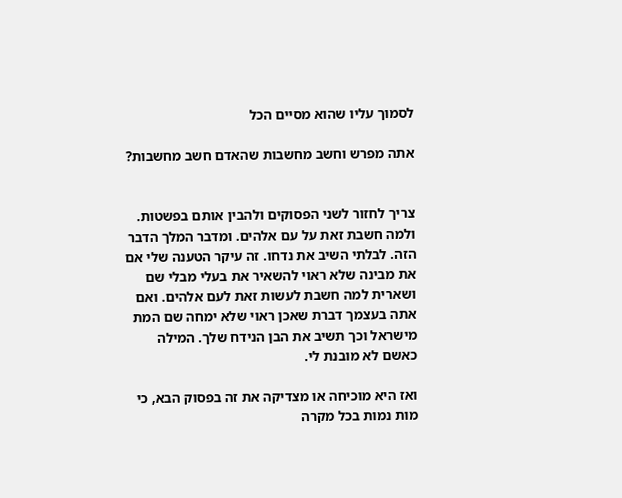לסמוך עליו שהוא מסיים הכל

אתה מפרש וחשב מחשבות שהאדם חשב מחשבות?


צריך לחזור לשני הפסוקים ולהבין אותם בפשטות. ולמה חשבת זאת על עם אלהים. ומדבר המלך הדבר הזה. לבלתי השיב את נדחו. זה עיקר הטענה שלי אם את מבינה שלא ראוי להשאיר את בעלי מבלי שם ושארית למה חשבת לעשות זאת לעם אלהים. ואם אתה בעצמך דברת שאכן ראוי שלא ימחה שם המת מישראל וכך תשיב את הבן הנידח שלך. המילה כאשם לא מובנת לי.

ואז היא מוכיחה או מצדיקה את זה בפסוק הבא, כי מות נמות בכל מקרה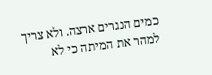כמים הנגרים ארצה. ולא צריך למהר את המיתה כי לא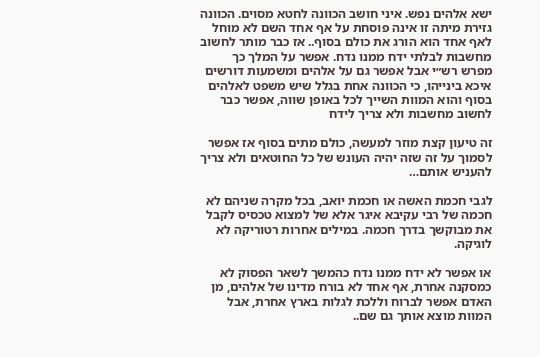ישא אלהים נפש. איני חושב הכוונה לחטא מסוים. הכוונה גזירת מיתה זו אינה פוסחת על אף אחד השם לא מוחל לאף אחד הוא הורג את כולם בסוף.. אז כבר מותר לחשוב מחשבות לבלתי ידח ממנו נדח. אפשר על המלך כך מפרש רש״י אבל אפשר גם על אלהים ומשמעות דורשים איכא בינייהו, כי הכוונה אחת בגלל שיש משפט לאלהים בסוף והוא המוות השייך לכל באופן שווה, אפשר כבר לחשוב מחשבות ולא צריך לידח

זה טיעון קצת מוזר למעשה, כולם מתים בסוף אז אפשר לסמוך על זה שזה יהיה העונש של כל החוטאים ולא צריך להעניש אותם…

לגבי חכמת האשה או חכמת יואב, בכל מקרה שניהם לא חכמה של רבי עקיבא איגר אלא של למצוא טכסיס לקבל את מבוקשך בדרך חכמה. במילים אחרות רטוריקה לא לוגיקה.

או אפשר לא ידח ממנו נדח כהמשך לשאר הפסוק לא כמסקנה אחרת, אף אחד לא בורח מדינו של אלהים, מן האדם אפשר לברוח וללכת לגלות בארץ אחרת, אבל המוות מוצא אותך גם שם..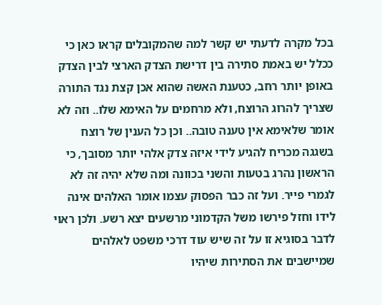בכל מקרה לדעתי יש קשר למה שהמקובלים קראו כאן כי ככלל יש באמת סתירה בין דרישת הצדק הארצי לבין הצדק באופן יותר רחב, כטענת האשה שהוא אכן קצת נגד התורה שצריך להרוג הרוצח, ולא מרחמים על האימא שלו.. וזה לא אומר שלאימא אין טענה טובה.. וכן כל הענין של רוצח בשגגה מכריח להגיע לידי איזה צדק אלהי יותר מסובך, כי הראשון נהרג בטעות והשני בכוונה ומה שלא יהיה זה לא לגמרי פייר. ועל זה כבר הפסוק עצמו אומר האלהים אינה לידו וחזל פירשו משל הקדמוני מרשעים יצא רשע. ולכן ראוי לדבר בסוגיא זו על זה שיש עוד דרכי משפט לאלהים שמיישבים את הסתירות שיהיו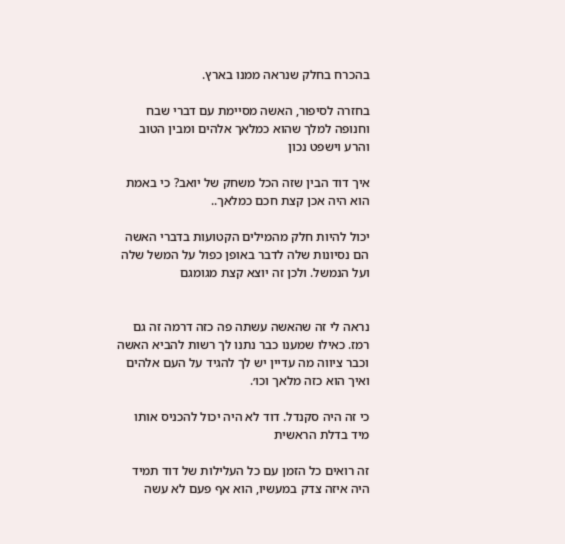בהכרח בחלק שנראה ממנו בארץ.

בחזרה לסיפור, האשה מסיימת עם דברי שבח וחנופה למלך שהוא כמלאך אלהים ומבין הטוב והרע וישפט נכון

איך דוד הבין שזה הכל משחק של יואב? כי באמת הוא היה אכן קצת חכם כמלאך..

יכול להיות חלק מהמילים הקטועות בדברי האשה הם נסיונות שלה לדבר באופן כפול על המשל שלה ועל הנמשל. ולכן זה יוצא קצת מגומגם


נראה לי זה שהאשה עשתה פה כזה דרמה זה גם רמז. כאילו שמענו כבר נתנו לך רשות להביא האשה וכבר ציווה מה עדיין יש לך להגיד על העם אלהים ואיך הוא כזה מלאך וכו׳.

כי זה היה סקנדל. דוד לא היה יכול להכניס אותו מיד בדלת הראשית

זה רואים כל הזמן עם כל העלילות של דוד תמיד היה איזה צדק במעשיו, הוא אף פעם לא עשה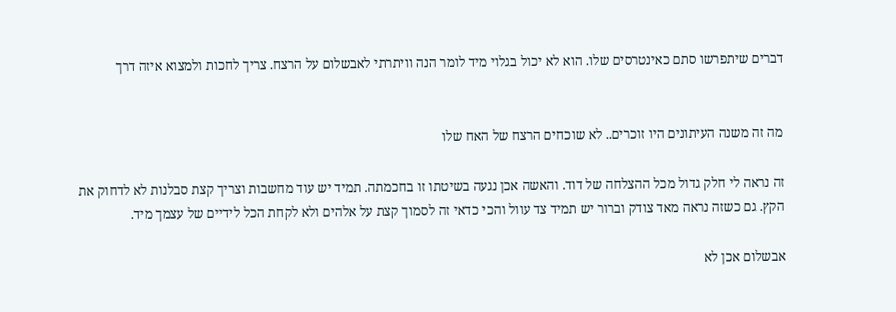דברים שיתפרשו סתם כאינטרסים שלו. הוא לא יכול בגלוי מיד לומר הנה וויתרתי לאבשלום על הרצח. צריך לחכות ולמצוא איזה דרך


מה זה משנה העיתונים היו זוכרים.. לא שוכחים הרצח של האח שלו

זה נראה לי חלק גדול מכל ההצלחה של דוד. והאשה אכן נגעה בשיטתו זו בחכמתה. תמיד יש עוד מחשבות וצריך קצת סבלנות לא לדחוק את הקץ. גם כשזה נראה מאד צודק וברור יש תמיד צד עוול והכי כדאי זה לסמוך קצת על אלהים ולא לקחת הכל לידיים של עצמך מיד.

אבשלום אכן לא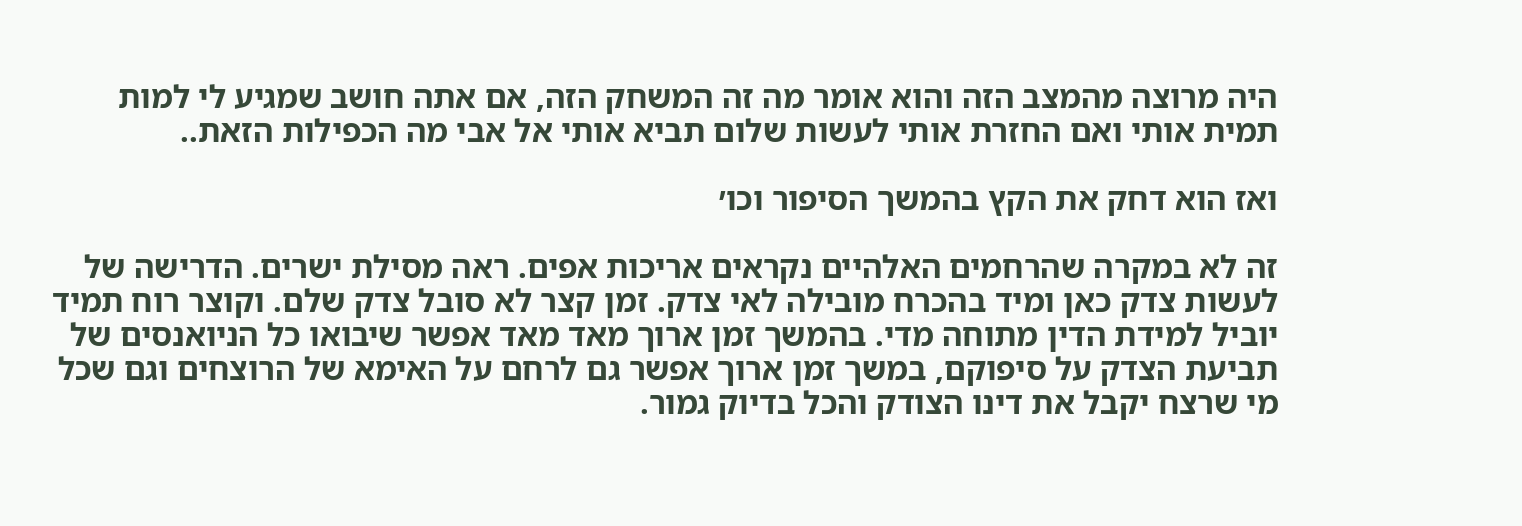היה מרוצה מהמצב הזה והוא אומר מה זה המשחק הזה, אם אתה חושב שמגיע לי למות תמית אותי ואם החזרת אותי לעשות שלום תביא אותי אל אבי מה הכפילות הזאת..

ואז הוא דחק את הקץ בהמשך הסיפור וכו׳

זה לא במקרה שהרחמים האלהיים נקראים אריכות אפים. ראה מסילת ישרים. הדרישה של לעשות צדק כאן ומיד בהכרח מובילה לאי צדק. זמן קצר לא סובל צדק שלם. וקוצר רוח תמיד יוביל למידת הדין מתוחה מדי. בהמשך זמן ארוך מאד מאד אפשר שיבואו כל הניואנסים של תביעת הצדק על סיפוקם, במשך זמן ארוך אפשר גם לרחם על האימא של הרוצחים וגם שכל מי שרצח יקבל את דינו הצודק והכל בדיוק גמור.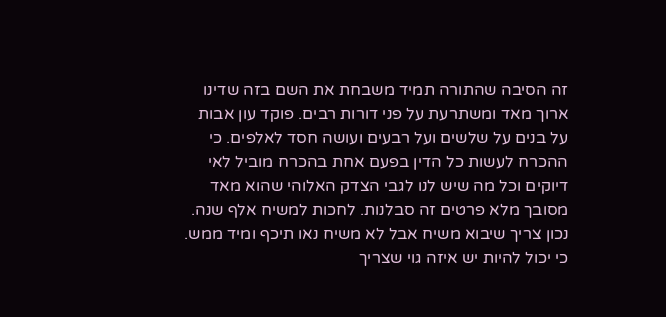זה הסיבה שהתורה תמיד משבחת את השם בזה שדינו ארוך מאד ומשתרעת על פני דורות רבים. פוקד עון אבות על בנים על שלשים ועל רבעים ועושה חסד לאלפים. כי ההכרח לעשות כל הדין בפעם אחת בהכרח מוביל לאי דיוקים וכל מה שיש לנו לגבי הצדק האלוהי שהוא מאד מסובך מלא פרטים זה סבלנות. לחכות למשיח אלף שנה. נכון צריך שיבוא משיח אבל לא משיח נאו תיכף ומיד ממש. כי יכול להיות יש איזה גוי שצריך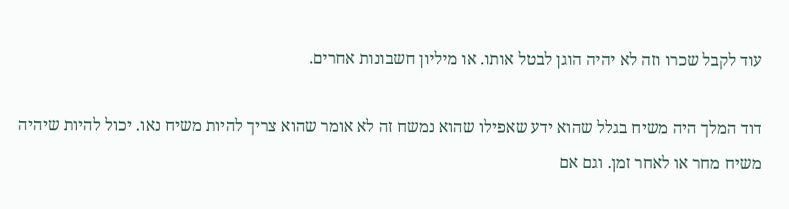עוד לקבל שכרו וזה לא יהיה הוגן לבטל אותו. או מיליון חשבונות אחרים.

דוד המלך היה משיח בגלל שהוא ידע שאפילו שהוא נמשח זה לא אומר שהוא צריך להיות משיח נאו. יכול להיות שיהיה משיח מחר או לאחר זמן. וגם אם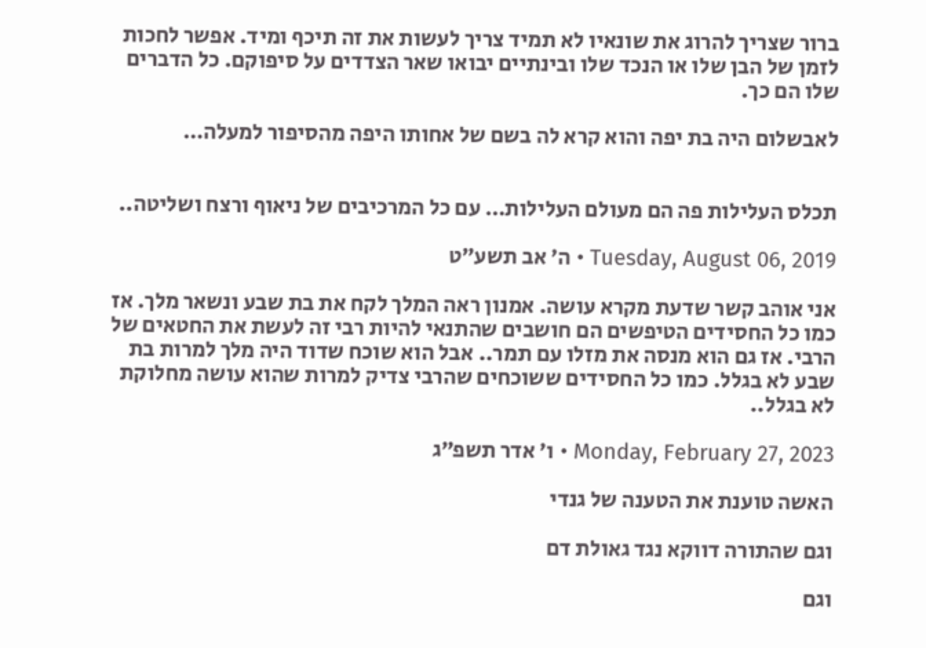ברור שצריך להרוג את שונאיו לא תמיד צריך לעשות את זה תיכף ומיד. אפשר לחכות לזמן של הבן שלו או הנכד שלו ובינתיים יבואו שאר הצדדים על סיפוקם. כל הדברים שלו הם כך.

לאבשלום היה בת יפה והוא קרא לה בשם של אחותו היפה מהסיפור למעלה…


תכלס העלילות פה הם מעולם העלילות… עם כל המרכיבים של ניאוף ורצח ושליטה..

Tuesday, August 06, 2019 • ה׳ אב תשע״ט

אני אוהב קשר שדעת מקרא עושה. אמנון ראה המלך לקח את בת שבע ונשאר מלך. אז כמו כל החסידים הטיפשים הם חושבים שהתנאי להיות רבי זה לעשת את החטאים של הרבי. אז גם הוא מנסה את מזלו עם תמר.. אבל הוא שוכח שדוד היה מלך למרות בת שבע לא בגלל. כמו כל החסידים ששוכחים שהרבי צדיק למרות שהוא עושה מחלוקת לא בגלל..

Monday, February 27, 2023 • ו׳ אדר תשפ״ג

האשה טוענת את הטענה של גנדי

וגם שהתורה דווקא נגד גאולת דם

וגם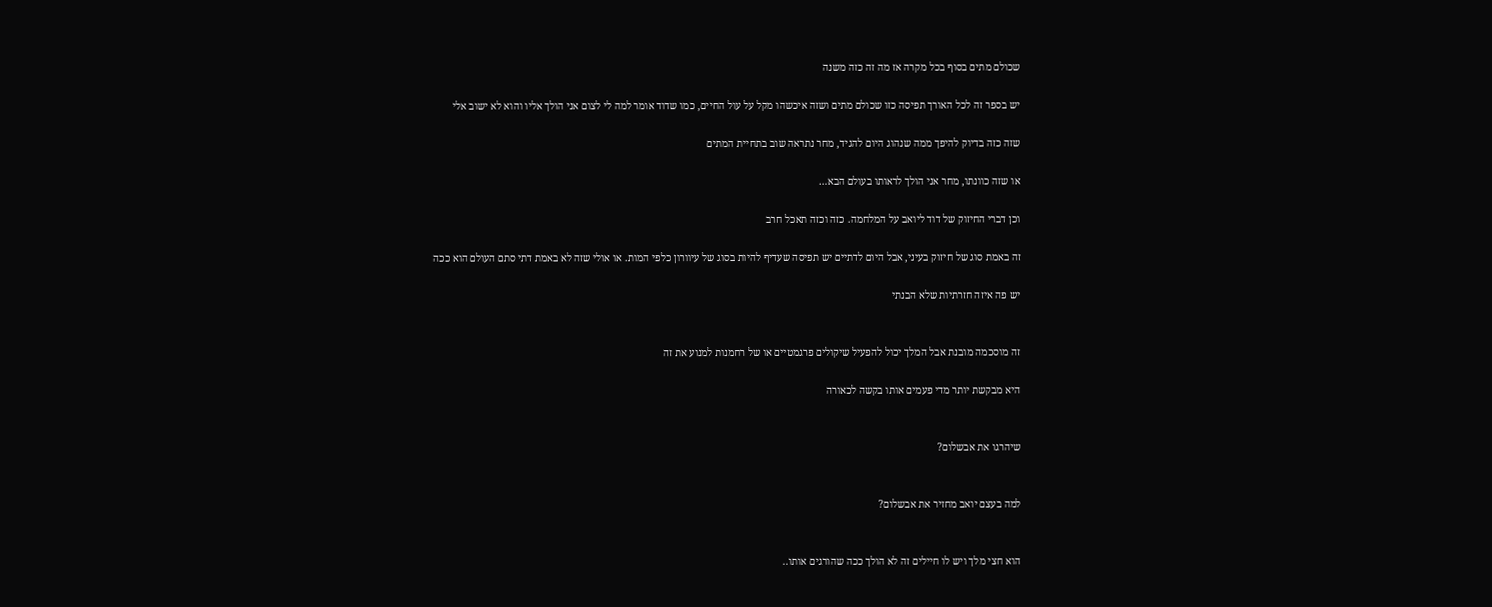שכולם מתים בסוף בכל מקרה אז מה זה כזה משנה

יש בספר זה לכל האורך תפיסה כזו שכולם מתים ושזה איכשהו מקל על עול החיים, כמו שדוד אומר למה לי לצום אני הולך אליו והוא לא ישוב אלי

שזה כזה בדיוק להיפך ממה שנהוג היום להגיד, מחר נתראה שוב בתחיית המתים

או שזה כוונתו, מחר אני הולך לראותו בעולם הבא…

וכן דברי החיזוק של דוד ליואב על המלחמה. כזה וכזה תאכל חרב

זה באמת סוג של חיזוק בעיני, אבל היום לדתיים יש תפיסה שעדיף להיות בסוג של עיוורון כלפי המות. או אולי שזה לא באמת דתי סתם העולם הוא ככה

יש פה איזה חזרתיות שלא הבנתי


זה מוסכמה מובנת אבל המלך יכול להפעיל שיקולים פרגמטיים או של רחמנות למנוע את זה

היא מבקשת יותר מדי פעמים אותו בקשה לכאורה


שיהרגו את אבשלום?


למה בעצם יואב מחזיר את אבשלום?


הוא חצי מלך ויש לו חיילים זה לא הולך ככה שהורגים אותו..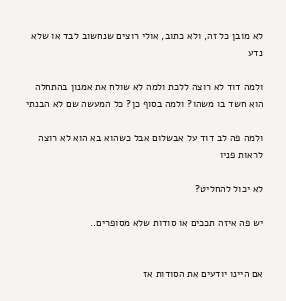לא מובן כל זה, ולא כתוב, אולי רוצים שנחשוב לבד או שלא נדע

ולמה דוד לא רוצה ללכת ולמה לא שולח את אמנון בהתחלה הוא חשד בו משהו? ולמה בסוף כן? כל המעשה שם לא הבנתי

ולמה פה לב דוד על אבשלום אבל כשהוא בא הוא לא רוצה לראות פניו

לא יכול להחליט?

יש פה איזה תככים או סודות שלא מסופרים..


אם היינו יודעים את הסודות אז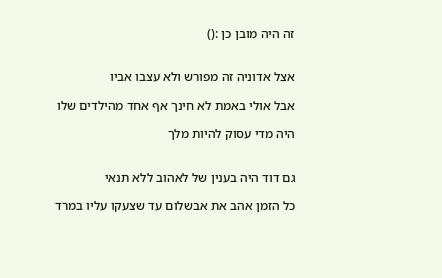זה היה מובן כן :()


אצל אדוניה זה מפורש ולא עצבו אביו

אבל אולי באמת לא חינך אף אחד מהילדים שלו

היה מדי עסוק להיות מלך


גם דוד היה בענין של לאהוב ללא תנאי

כל הזמן אהב את אבשלום עד שצעקו עליו במרד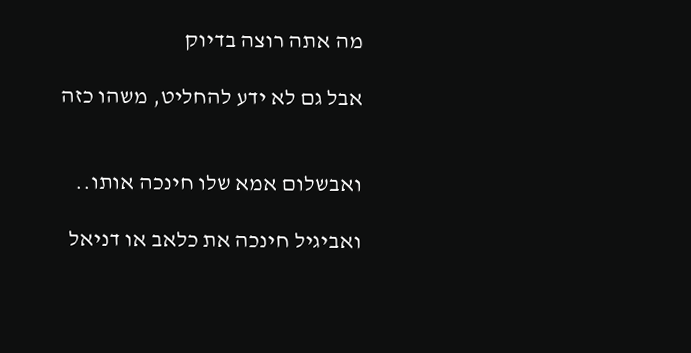מה אתה רוצה בדיוק

אבל גם לא ידע להחליט, משהו כזה


ואבשלום אמא שלו חינכה אותו..

ואביגיל חינכה את כלאב או דניאל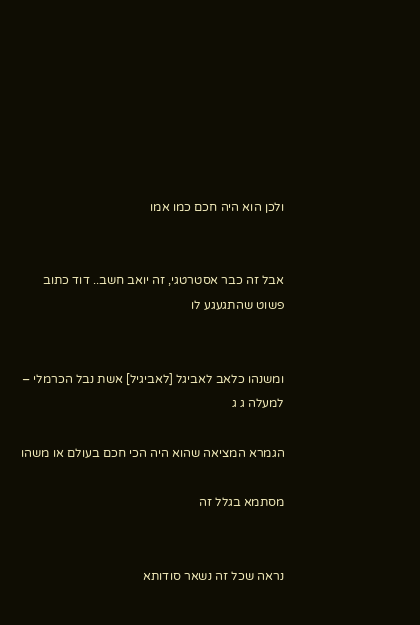ולכן הוא היה חכם כמו אמו


אבל זה כבר אסטרטגי, זה יואב חשב.. דוד כתוב פשוט שהתגעגע לו


ומשנהו כלאב לאביגל [לאביגיל] אשת נבל הכרמלי – למעלה ג ג

הגמרא המציאה שהוא היה הכי חכם בעולם או משהו

מסתמא בגלל זה


נראה שכל זה נשאר סודותא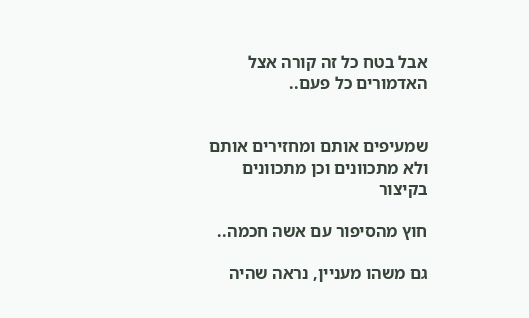אבל בטח כל זה קורה אצל האדמורים כל פעם..


שמעיפים אותם ומחזירים אותם ולא מתכוונים וכן מתכוונים בקיצור

חוץ מהסיפור עם אשה חכמה..

גם משהו מעניין, נראה שהיה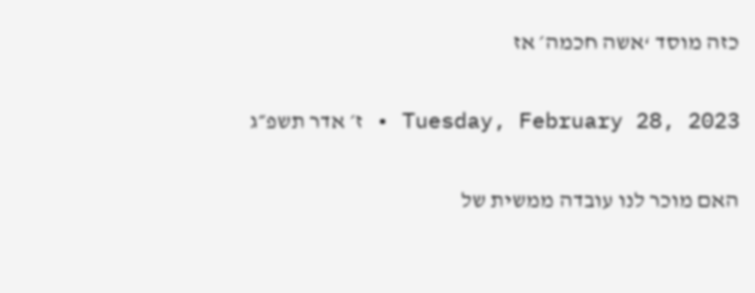כזה מוסד ‘אשה חכמה׳ אז

Tuesday, February 28, 2023 • ז׳ אדר תשפ״ג

האם מוכר לנו עובדה ממשית של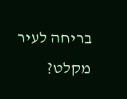בריחה לעיר מקלט?